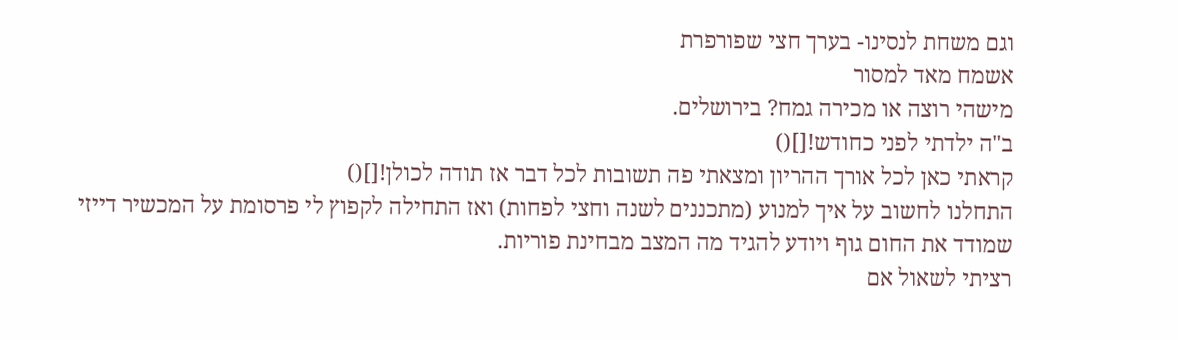וגם משחת לנסינו- בערך חצי שפורפרת
אשמח מאד למסור
מישהי רוצה או מכירה גמח? בירושלים.
ב"ה ילדתי לפני כחודש![]()
קראתי כאן לכל אורך ההריון ומצאתי פה תשובות לכל דבר אז תודה לכולן![]()
התחלנו לחשוב על איך למנוע (מתכננים לשנה וחצי לפחות) ואז התחילה לקפוץ לי פרסומת על המכשיר דייזי שמודד את החום גוף ויודע להגיד מה המצב מבחינת פוריות.
רציתי לשאול אם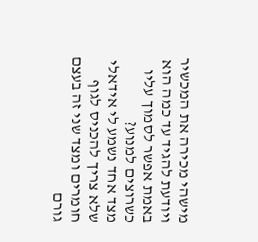מישהי מכירה את המכשיר ויודעת להגיד עד כמה הוא באמת אפשר לסמוך עליו כשרוצים למנוע?
מצד אחד נשמע לי אידאלי שלא צריך להכניס לגוף חומרים ומצד שני זה בעצם גורם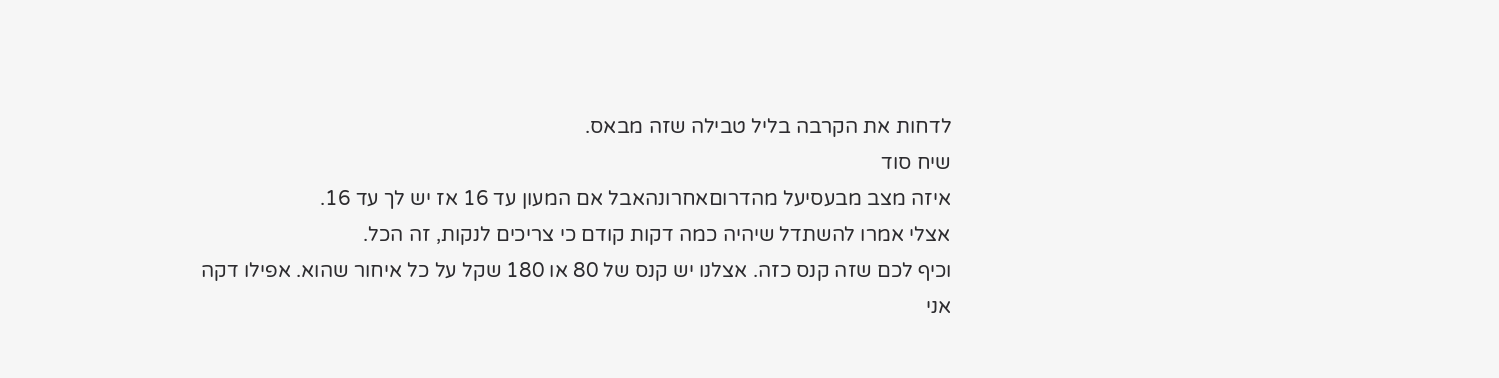לדחות את הקרבה בליל טבילה שזה מבאס.
שיח סוד
איזה מצב מבעסיעל מהדרוםאחרונהאבל אם המעון עד 16 אז יש לך עד 16.
אצלי אמרו להשתדל שיהיה כמה דקות קודם כי צריכים לנקות, זה הכל.
וכיף לכם שזה קנס כזה. אצלנו יש קנס של 80 או 180 שקל על כל איחור שהוא. אפילו דקה
אני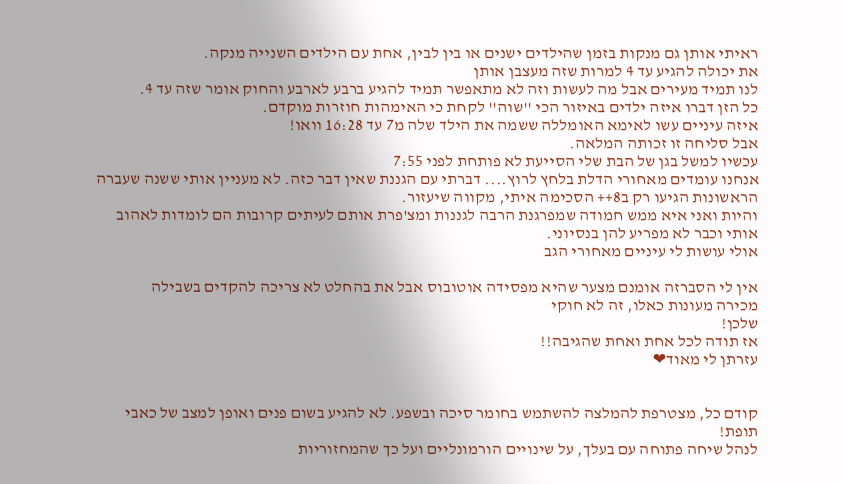ראיתי אותן גם מנקות בזמן שהילדים ישנים או בין לבין, אחת עם הילדים השנייה מנקה.
את יכולה להגיע עד 4 למרות שזה מעצבן אותן
לנו תמיד מעירים אבל מה לעשות וזה לא מתאפשר תמיד להגיע ברבע לארבע והחוק אומר שזה עד 4.
כל הזן דברו איזה ילדים באיזור הכי ''שוה'' לקחת כי האימהות חוזרות מוקדם.
איזה עיניים עשו לאימא האומללה ששמה את הילד שלה מ7 עד 16:28 וואו!
אבל סליחה זו זכותה המלאה.
עכשיו למשל בגן של הבת שלי הסייעת לא פותחת לפני 7:55
אנחנו עומדים מאחורי הדלת בלחץ לרוץ.... דברתי עם הגננת שאין דבר כזה. לא מעניין אותי ששנה שעברה הראשונות הגיעו רק ב8++ הסכימה איתי, מקווה שיעזור.
והיות ואני איא ממש חמודה שמפרגנת הרבה לגננות ומצ'פרת אותם לעיתים קרובות הם לומדות לאהוב אותי וכבר לא מפריע להן בנסיוני.
אולי עושות לי עיניים מאחורי הגב

אין לי הסברזה אומנם מצער שהיא מפסידה אוטובוס אבל את בהחלט לא צריכה להקדים בשבילה
מכירה מעונות כאלו, זה לא חוקי
שלכן!
אז תודה לכל אחת ואחת שהגיבה!!
עזרתן לי מאוד❤


קודם כל, מצטרפת להמלצה להשתמש בחומר סיכה ובשפע. לא להגיע בשום פנים ואופן למצב של כאבי תופת!
לנהל שיחה פתוחה עם בעלך, על שינויים הורמונליים ועל כך שהמחזוריות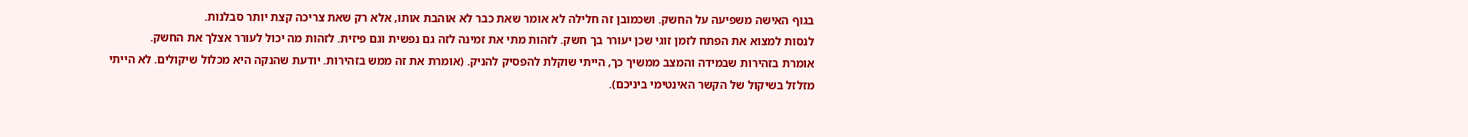בגוף האישה משפיעה על החשק. ושכמובן זה חלילה לא אומר שאת כבר לא אוהבת אותו, אלא רק שאת צריכה קצת יותר סבלנות.
לנסות למצוא את הפתח לזמן זוגי שכן יעורר בך חשק. לזהות מתי את זמינה לזה גם נפשית וגם פיזית. לזהות מה יכול לעורר אצלך את החשק.
אומרת בזהירות שבמידה והמצב ממשיך כך, הייתי שוקלת להפסיק להניק. (אומרת את זה ממש בזהירות. יודעת שהנקה היא מכלול שיקולים. לא הייתי מזלזל בשיקול של הקשר האינטימי ביניכם).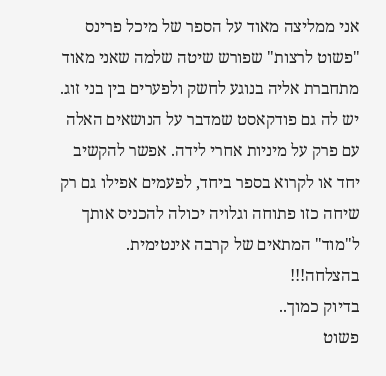אני ממליצה מאוד על הספר של מיכל פרינס "פשוט לרצות" שפורש שיטה שלמה שאני מאוד מתחברת אליה בנוגע לחשק ולפערים בין בני זוג. יש לה גם פודקאסט שמדבר על הנושאים האלה עם פרק על מיניות אחרי לידה. אפשר להקשיב יחד או לקרוא בספר ביחד, לפעמים אפילו גם רק שיחה כזו פתוחה וגלויה יכולה להכניס אותך ל"מוד" המתאים של קרבה אינטימית.
בהצלחה!!!
בדיוק כמוך..
פשוט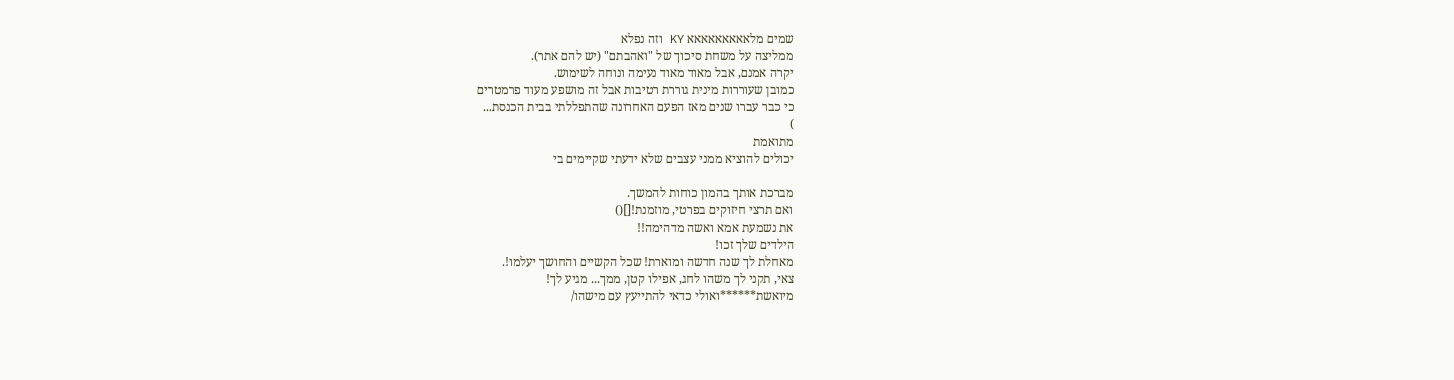שמים מלאאאאאאאאא KY וזה נפלא
ממליצה על משחת סיכוך של "ואהבתם" (יש להם אתר).
יקרה אמנם, אבל מאוד מאוד נעימה ונוחה לשימוש.
כמובן שעוררות מינית גוררת רטיבות אבל זה מושפע מעוד פרמטרים
כי כבר עברו שנים מאז הפעם האחרונה שהתפללתי בבית הכנסת...
)
מתואמת
יכולים להוציא ממני עצבים שלא ידעתי שקיימים בי

מברכת אותך בהמון כוחות להמשך.
ואם תרצי חיזוקים בפרטי, מוזמנת![]()
את נשמעת אמא ואשה מדהימה!!
הילדים שלך זכו!
מאחלת לך שנה חדשה ומוארת! שכל הקשיים והחושך יעלמו!.
צאי, תקני לך משהו לחג, אפילו קטן, ממך... מגיע לך!
מיואשת******ואולי כדאי להתייעץ עם מישהו/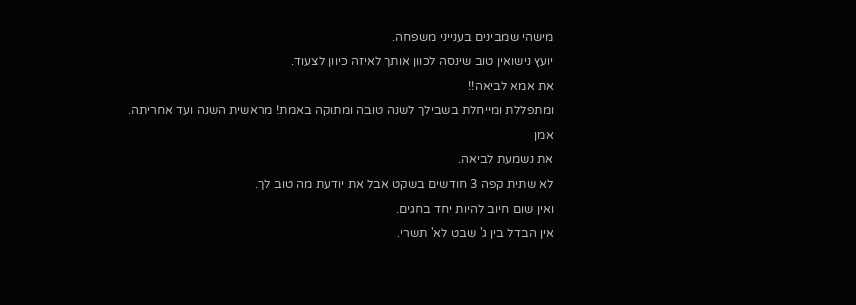מישהי שמבינים בענייני משפחה.
יועץ נישואין טוב שינסה לכוון אותך לאיזה כיוון לצעוד.
את אמא לביאה!!
ומתפללת ומייחלת בשבילך לשנה טובה ומתוקה באמת! מראשית השנה ועד אחריתה.
אמן
את נשמעת לביאה.
לא שתית קפה 3 חודשים בשקט אבל את יודעת מה טוב לך.
ואין שום חיוב להיות יחד בחגים.
אין הבדל בין ג' שבט לא' תשרי.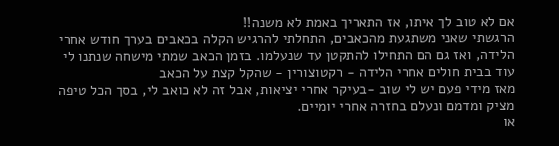אם לא טוב לך איתו, אז התאריך באמת לא משנה!!
הרגשתי שאני משתגעת מהכאבים, התחלתי להרגיש הקלה בכאבים בערך חודש אחרי הלידה, ואז גם הם התחילו להתקטן עד שנעלמו. בזמן הכאב שמתי מישחה שנתנו לי עוד בבית חולים אחרי הלידה - רקטוצורין - שהקל קצת על הכאב
מאז מידי פעם יש לי שוב -בעיקר אחרי יציאות, אבל זה לא כואב לי, בסך הכל טיפה מציק ומדמם ונעלם בחזרה אחרי יומיים.
או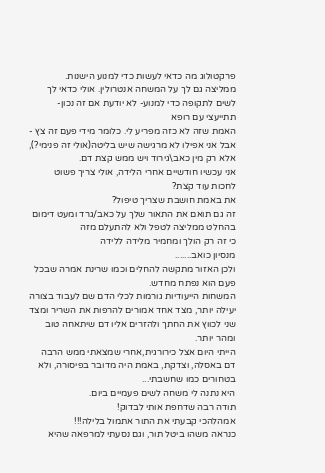פרקטולוג מה כדאי לעשות כדי למנוע הישנות.
ממליצה גם לך על המשחה אנטרולין. אולי כדאי לך לשים לתקופה כדי למנוע- לא יודעת אם זה נכון- תתייעצי עם רופא
האמת שזה לא כזה מפריע לי. כלומר מידי פעם זה צץ - אבל אני אפילו לא מרגישה שיש בליטה(אולי זה פנימי?), אלא רק מין כאב\גירוד ויש ממש קצת דם.
אני עכשיו חודשיים אחרי הלידה, אולי צריך פשוט לחכות עוד קצת?
את באמת חושבת שצריך טיפול?
זה גם תואם את התאור שלך על כאב/גרד ומעט דימום
בהחלט ממליצה לטפל ולא להתעלם מזה
כי זה רק הולך ומחמיר מלידה ללידה
מנסיון כואב.......
ולכן האזור מתקשה להחלים וכמו שרינת אמרה שבכל פעם הוא נפתח מחדש.
המשחות הייעודיות גורמות לכלי הדם שם לעבוד בצורה יעילה יותר, מצד אחד אמורים להרפות את השריר ומצד שני לכווץ את החתך ולהזרים אליו דם שיתאחה טוב ומהר יותר.
הייתי היום אצל כירורגית,אחרי שמצאתי ממש הרבה דם באסלה, וצדקת, באמת היה מדובר בפיסורה, ולא בטחורים כמו שחשבתי...
היא נתנה לי משחה לשים פעמיים ביום.
תודה רבה שדחפת אותי לבדוק!
אמהלהכי קבעתי את התור אתמול בלילה!!!
כנראה משהו ביטל תור, וגם נסעתי למרפאה שהיא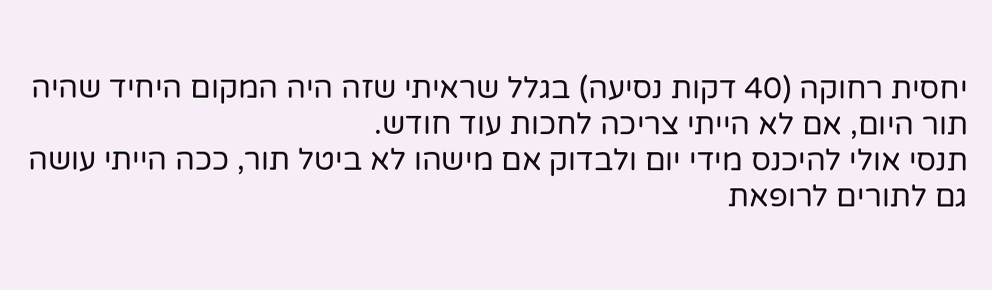יחסית רחוקה (40 דקות נסיעה) בגלל שראיתי שזה היה המקום היחיד שהיה תור היום, אם לא הייתי צריכה לחכות עוד חודש.
תנסי אולי להיכנס מידי יום ולבדוק אם מישהו לא ביטל תור, ככה הייתי עושה גם לתורים לרופאת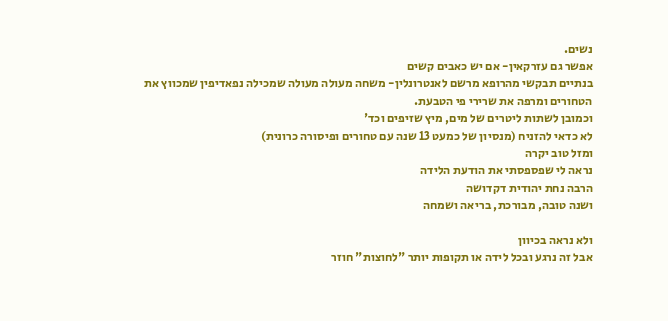נשים.
אפשר גם עזרקאין- אם יש כאבים קשים
בנתיים תבקשי מהרופא מרשם לאנטרונלין- משחה מעולה מעולה שמכילה נפאדיפין שמכווץ את הטחורים ומרפה את שרירי פי הטבעת.
וכמובן לשתות ליטרים של מים, מיץ שזיפים וכד'
לא כדאי להזניח (מנסיון של כמעט 13 שנה עם טחורים ופיסורה כרונית)
ומזל טוב יקרה
נראה לי שפספסתי את הודעת הלידה
הרבה נחת יהודית דקדושה
ושנה טובה, מבורכת, בריאה ושמחה

ולא נראה בכיוון
אבל זה נרגע ובכל לידה או תקופות יותר "לחוצות" חוזר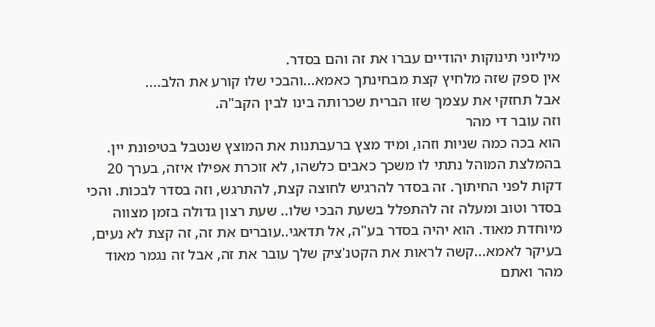מיליוני תינוקות יהודיים עברו את זה והם בסדר.
אין ספק שזה מלחיץ קצת מבחינתך כאמא...והבכי שלו קורע את הלב....
אבל תחזקי את עצמך שזו הברית שכרותה בינו לבין הקב"ה.
וזה עובר די מהר
הוא בכה כמה שניות וזהו, ומיד מצץ ברעבתנות את המוצץ שנטבל בטיפונת יין. בהמלצת המוהל נתתי לו משכך כאבים כלשהו, לא זוכרת אפילו איזה, בערך 20 דקות לפני החיתוך. זה בסדר להרגיש לחוצה קצת, להתרגש, וזה בסדר לבכות. והכי בסדר וטוב ומעלה זה להתפלל בשעת הבכי שלו.. שעת רצון גדולה בזמן מצווה מיוחדת מאוד. הוא יהיה בסדר בע"ה, אל תדאגי..עוברים את זה, זה קצת לא נעים, בעיקר לאמא...קשה לראות את הקטנ'ציק שלך עובר את זה, אבל זה נגמר מאוד מהר ואתם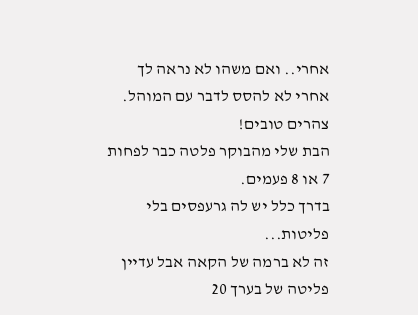אחרי.. ואם משהו לא נראה לך אחרי לא להסס לדבר עם המוהל.
צהרים טובים!
הבת שלי מהבוקר פלטה כבר לפחות 7 או 8 פעמים.
בדרך כלל יש לה גרעפסים בלי פליטות...
זה לא ברמה של הקאה אבל עדיין פליטה של בערך 20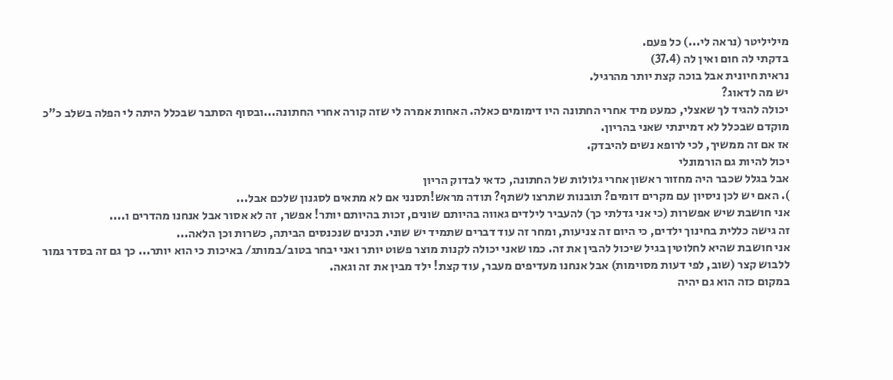מיליליטר (נראה לי...) כל פעם.
בדקתי לה חום ואין לה (37.4)
נראית חיונית אבל בוכה קצת יותר מהרגיל.
יש מה לדאוג?
יכולה להגיד לך שאצלי, כמעט מיד אחרי החתונה היו דימומים כאלה. האחות אמרה לי שזה קורה אחרי החתונה...ובסוף הסתבר שבכלל היתה לי הפלה בשלב כ"כ מוקדם שבכלל לא דמיינתי שאני בהריון.
אז אם זה ממשיך, לכי לרופא נשים להיבדק.
יכול להיות גם הורמונלי
אבל בגלל שכבר היה מחזור ראשון אחרי גלולות של החתונה, כדאי לבדוק הריון
). האם יש לכן ניסיון עם מקרים דומים? תובנות שתרצו לשתף? תודה מראש!תסנני אם לא מתאים לסגנון שלכם אבל...
אני חושבת שיש אפשרות (כי אני גדלתי כך) להעביר לילדים גאווה בהיותם שונים, זכות בהיותם יותר! אפשר, זה לא אסור אבל אנחנו מהדרים ו....
זה גישה כללית בחינוך ילדים, כי היום זה צניעות, ומחר זה עוד דברים שתמיד יש שוני. תכנים שנכנסים הביתה, כשרות וכן הלאה...
אני חושבת שהיא לחלוטין בגיל שיכול להבין את זה. כמו שאני יכולה לקנות מוצר פשוט יותר ואני יבחר בטוב/במותג/ באיכות כי הוא יותר... כך גם זה בסדר גמור ללבוש קצר (שוב, לפי דעות מסוימות) אבל אנחנו מעדיפים מעבר, עוד קצת! ילד מבין את זה וגאה.
במקום כזה הוא גם יהיה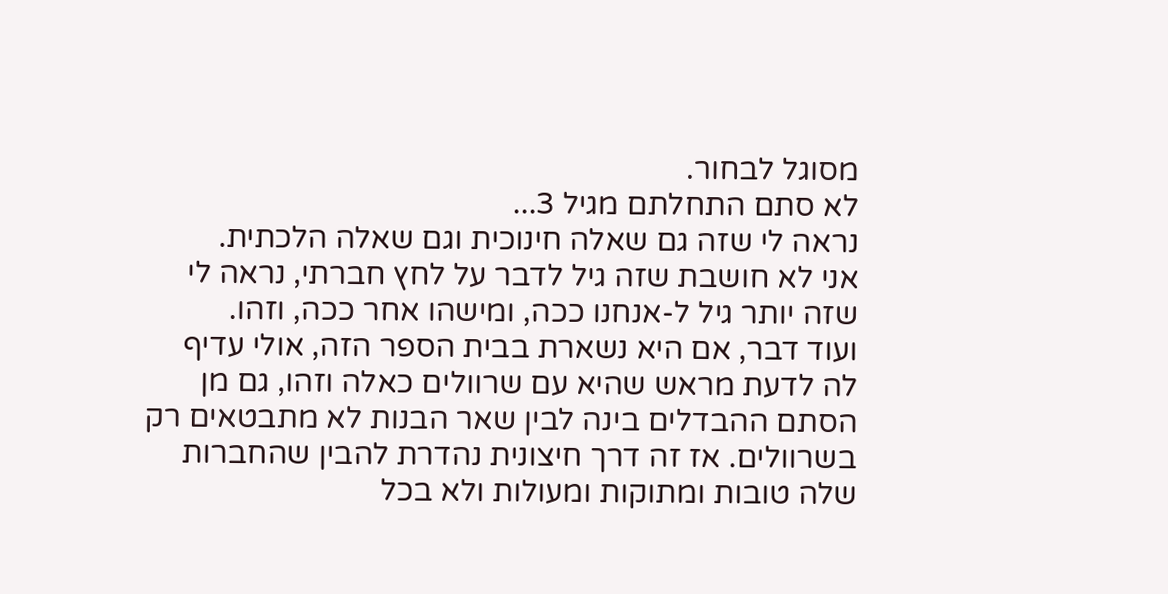מסוגל לבחור.
לא סתם התחלתם מגיל 3...
נראה לי שזה גם שאלה חינוכית וגם שאלה הלכתית.
אני לא חושבת שזה גיל לדבר על לחץ חברתי, נראה לי שזה יותר גיל ל-אנחנו ככה, ומישהו אחר ככה, וזהו.
ועוד דבר, אם היא נשארת בבית הספר הזה, אולי עדיף לה לדעת מראש שהיא עם שרוולים כאלה וזהו, גם מן הסתם ההבדלים בינה לבין שאר הבנות לא מתבטאים רק בשרוולים. אז זה דרך חיצונית נהדרת להבין שהחברות שלה טובות ומתוקות ומעולות ולא בכל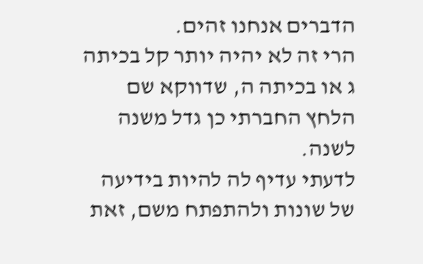הדברים אנחנו זהים.
הרי זה לא יהיה יותר קל בכיתה ג או בכיתה ה, שדווקא שם הלחץ החברתי כן גדל משנה לשנה.
לדעתי עדיף לה להיות בידיעה של שונות ולהתפתח משם, זאת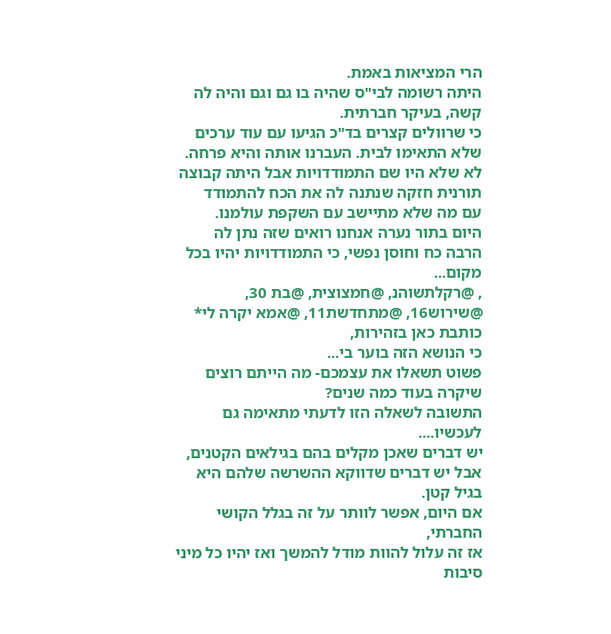הרי המציאות באמת.
היתה רשומה לבי"ס שהיה בו גם וגם והיה לה קשה, בעיקר חברתית.
כי שרוולים קצרים בד"כ הגיעו עם עוד ערכים שלא התאימו לבית. העברנו אותה והיא פרחה.
לא שלא היו שם התמודדויות אבל היתה קבוצה תורנית חזקה שנתנה לה את הכח להתמודד
עם מה שלא מתיישב עם השקפת עולמנו.
היום בתור נערה אנחנו רואים שזה נתן לה הרבה כח וחוסן נפשי, כי התמודדויות יהיו בכל מקום...
, @רקלתשוהנ, @חמצוצית, @בת 30, @שירוש16, @מתחדשת11, @אמא יקרה לי*
כותבת כאן בזהירות,
כי הנושא הזה בוער בי...
פשוט תשאלו את עצמכם- מה הייתם רוצים שיקרה בעוד כמה שנים?
התשובה לשאלה הזו לדעתי מתאימה גם לעכשיו....
יש דברים שאכן מקלים בהם בגילאים הקטנים, אבל יש דברים שדווקא ההשרשה שלהם היא בגיל קטן.
אם היום, אפשר לוותר על זה בגלל הקושי החברתי,
אז זה עלול להוות מודל להמשך ואז יהיו כל מיני סיבות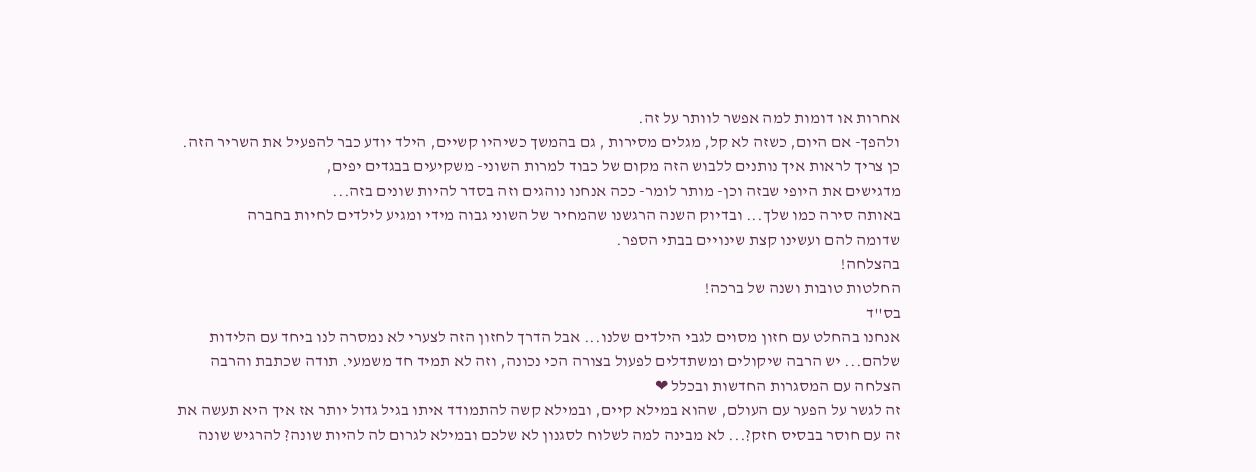אחרות או דומות למה אפשר לוותר על זה.
ולהפך- אם היום, כשזה לא קל, מגלים מסירות , גם בהמשך כשיהיו קשיים, הילד יודע כבר להפעיל את השריר הזה.
כן צריך לראות איך נותנים ללבוש הזה מקום של כבוד למרות השוני- משקיעים בבגדים יפים,
מדגישים את היופי שבזה וכן- מותר לומר- ככה אנחנו נוהגים וזה בסדר להיות שונים בזה...
באותה סירה כמו שלך... ובדיוק השנה הרגשנו שהמחיר של השוני גבוה מידי ומגיע לילדים לחיות בחברה
שדומה להם ועשינו קצת שינויים בבתי הספר.
בהצלחה!
החלטות טובות ושנה של ברכה!
בס''ד
אנחנו בהחלט עם חזון מסוים לגבי הילדים שלנו... אבל הדרך לחזון הזה לצערי לא נמסרה לנו ביחד עם הלידות שלהם... יש הרבה שיקולים ומשתדלים לפעול בצורה הכי נכונה, וזה לא תמיד חד משמעי. תודה שכתבת והרבה הצלחה עם המסגרות החדשות ובכלל ❤
זה לגשר על הפער עם העולם, שהוא במילא קיים, ובמילא קשה להתמודד איתו בגיל גדול יותר אז איך היא תעשה את זה עם חוסר בבסיס חזק?... לא מבינה למה לשלוח לסגנון לא שלכם ובמילא לגרום לה להיות שונה? להרגיש שונה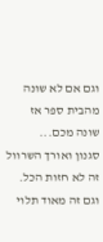וגם אם לא שונה מהבית ספר אז שונה מכם...
סגנון ואורך השרוול זה לא חזות הכל. וגם זה מאוד תלוי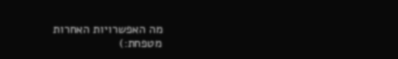מה האפשרויות האחרות
מטפחת:)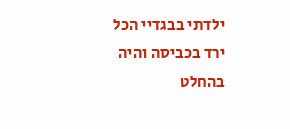ילדתי בבגדיי הכל ירד בכביסה והיה בהחלט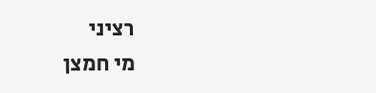רציני
מי חמצן